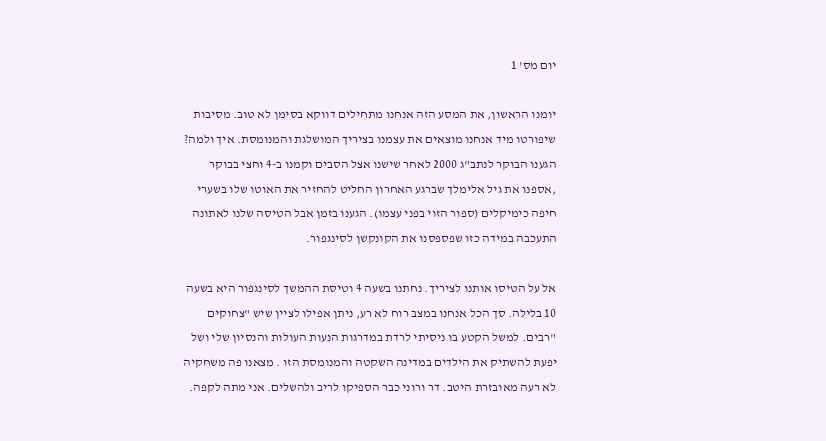יום מס' 1

יומנו הראשון, את המסע הזה אנחנו מתחילים דווקא בסימן לא טוב. מסיבות שיפורטו מיד אנחנו מוצאים את עצמנו בציריך המושלגת והמנומסת. איך ולמה? הגענו הבוקר לנתב"ג 2000 לאחר שישנו אצל הסבים וקמנו ב-4 וחצי בבוקר ,אספנו את גיל אלימלך שברגע האחרון החליט להחזיר את האוטו שלו בשערי חיפה כימיקלים (ספור הזוי בפני עצמו). הגענו בזמן אבל הטיסה שלנו לאתונה התעכבה במידה כזו שפספסנו את הקונקשן לסינגפור.

אל על הטיסו אותנו לציריך. נחתנו בשעה 4 וטיסת ההמשך לסינגפור היא בשעה 10 בלילה. סך הכל אנחנו במצב רוח לא רע, ניתן אפילו לציין שיש "צחוקים "רבים. למשל הקטע בו ניסיתי לרדת במדרגות הנעות העולות והנסיון שלי ושל יפעת להשתיק את הילדים במדינה השקטה והמנומסת הזו . מצאנו פה משחקיה לא רעה מאובזרת היטב. דר ורוני כבר הספיקו לריב ולהשלים. אני מתה לקפה.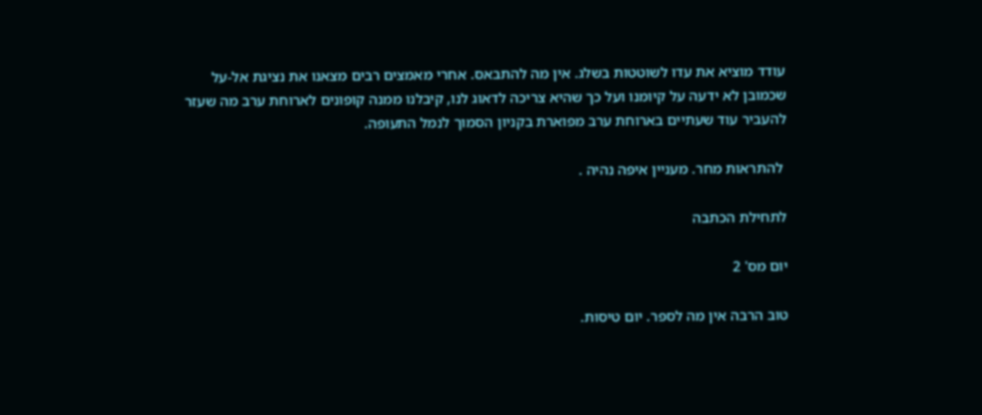עודד מוציא את עדו לשוטטות בשלג. אין מה להתבאס. אחרי מאמצים רבים מצאנו את נציגת אל-על שכמובן לא ידעה על קיומנו ועל כך שהיא צריכה לדאוג לנו, קיבלנו ממנה קופונים לארוחת ערב מה שעזר להעביר עוד שעתיים בארוחת ערב מפוארת בקניון הסמוך לנמל התעופה.

 להתראות מחר. מעניין איפה נהיה .

לתחילת הכתבה

יום מס' 2

טוב הרבה אין מה לספר. יום טיסות.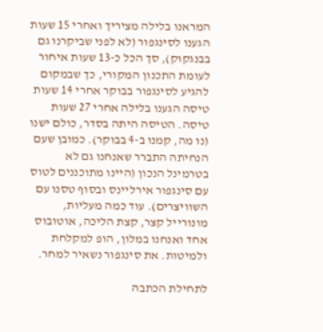המראנו בלילה מציריך ואחרי 15 שעות הגענו לסינגפור (לא לפני שביקרנו גם בבנגקוק), סך הכל כ-13 שעות איחור לעומת התכנון המקורי, כך שבמקום להגיע לסינגפור בבוקר אחרי 14 שעות טיסה הגענו בלילה אחרי 27 שעות טיסה. הטיסה היתה בסדר, כולם ישנו (נו מה, קמנו ב-4 בבוקר). כמובן שעם הנחיתה התברר שאנחנו גם לא בטרמינל הנכון (היינו מתוכננים לטוס עם סינגפור אירליינס ובסוף טסנו עם השוויצרים). עוד כמה מעליות, מונורייל קצר, קצת הליכה, אוטובוס אחד ואנחנו במלון, הופ למקלחת ולמיטות. את סינגפור נשאיר למחר.

לתחילת הכתבה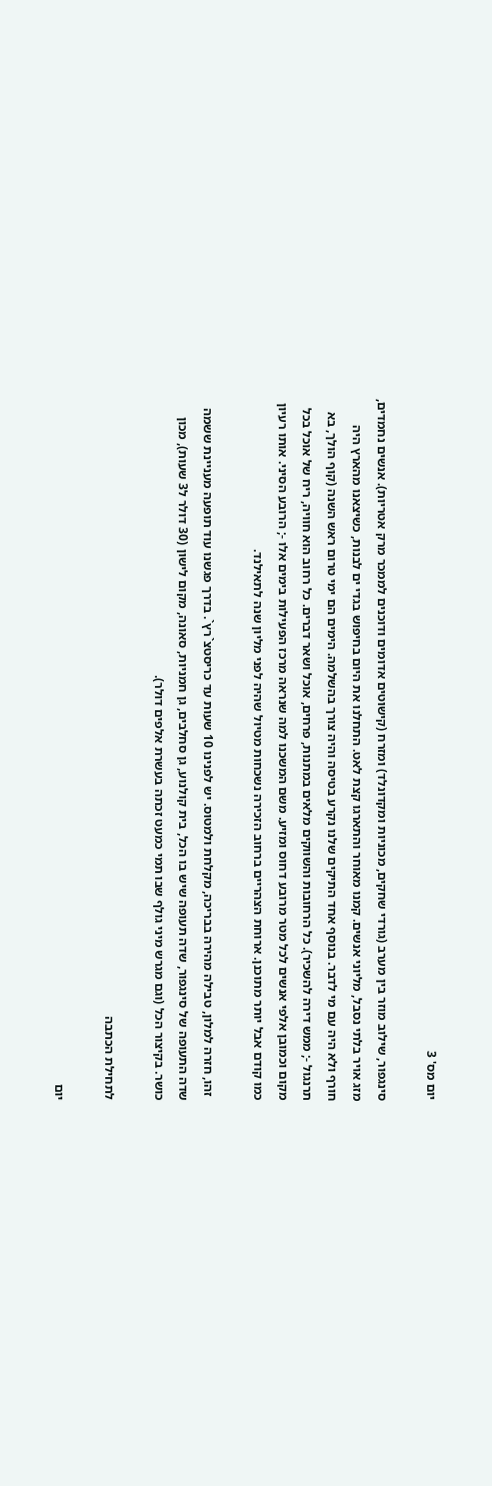יום מס' 3

סינגפור, שילוב מוזר בין מערב (גורדי שחקים, מכוניות ומקדונלד) ומזרח (קישוטים אדומים ודוכנים לממכר מרק אטריות). אנשים נחמדים, מזג אויר בלתי נסבל, מליוני אנשים. קמנו מאוחר והתארגו קצת לאט. התחלנו את היום בחיפוש בגדי ים לבנות, כשיצאנו מהארץ היה חורף ולא היה עם מי לדבר. בנוסף אחד התיקים שלנו נקרע בטיסה והיה צורך בהשלמה. הימים הם ימי טרום ראש השנה (קוף הולך, בא תרנגול -; ממש דירה להשכיר). כל הרחובות והשווקים מלאים במתנות, פרחים, אוכל ושאר דברים. כל רחוב הוא חוויה, ריח של אוכל בכל מקום וכמובן אלפי אנשים לכל מטר מרובע דחוס ומזיע. משם המשכנו למה שנראה מרכז הפעילות בימים אלו -; הרובע הסיני. אותו רעיון כמו קודם אבל יותר מתוכנן. ארוחת הצהריים ברחוב הזכירה נשכחות מטיול שהיה לפני מליון שנה לתאילנד.

 זהו, חזרה למלון, טבילה מהירה בבריכה, מקלחת ולמטוס. יש לפנינו 10 שעות עד כריסטצ`רץ`. בדרך פגשנו עוד תופעה מעניינת ששמה שדה התעופה של סינגפור, שדה תעופה שיש בו הכל, בית קולנוע, גן סחלבים, גן חמניות, סאונה, מקום לישון (30 דולר ל3 שעות), מכון כושר. בקיצור הכל (וגם מגרש מיני גולף שבו תמי כמעט זכתה בעשרת אלפים דולר).

לתחילת הכתבה

יום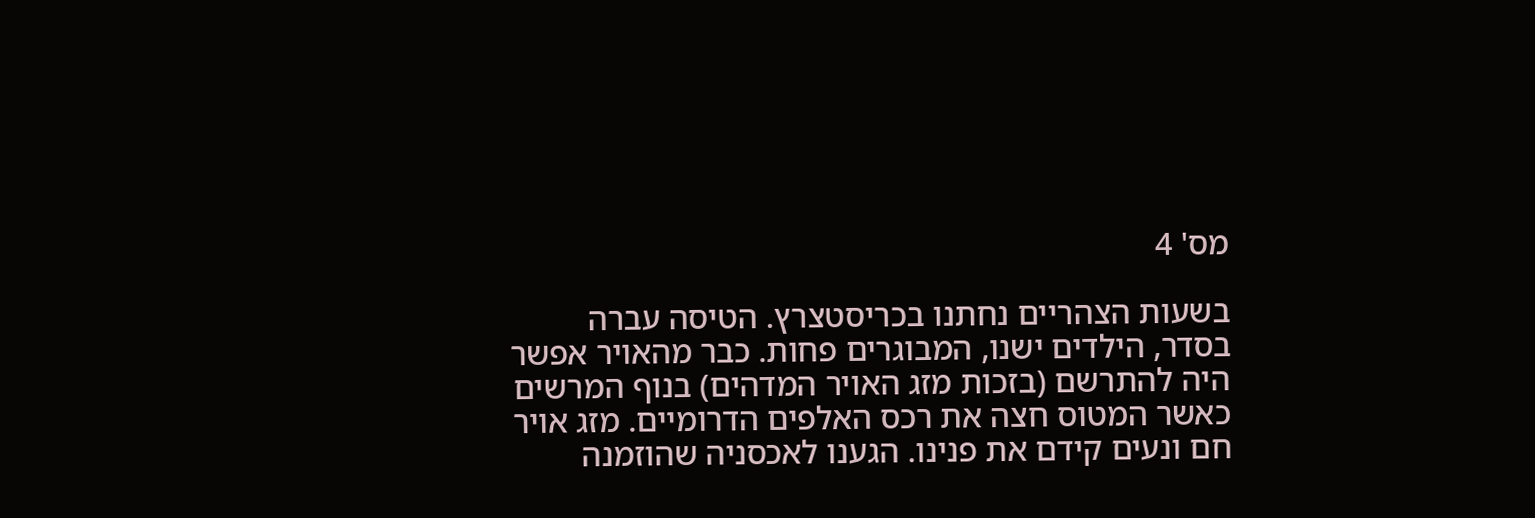מס' 4

בשעות הצהריים נחתנו בכריסטצרץ. הטיסה עברה בסדר, הילדים ישנו, המבוגרים פחות. כבר מהאויר אפשר היה להתרשם (בזכות מזג האויר המדהים) בנוף המרשים כאשר המטוס חצה את רכס האלפים הדרומיים. מזג אויר חם ונעים קידם את פנינו. הגענו לאכסניה שהוזמנה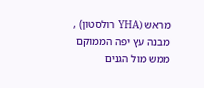מראש (YHA רולסטון) , מבנה עץ יפה הממוקם ממש מול הגנים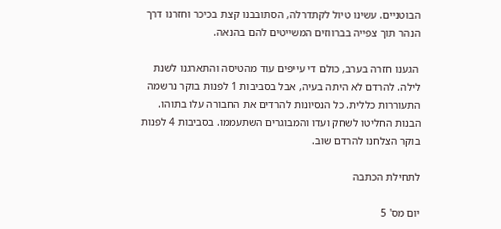הבוטניים. עשינו טיול לקתדרלה, הסתובבנו קצת בכיכר וחזרנו דרך הנהר תוך צפייה בברווזים המשייטים להם בהנאה.

 הגענו חזרה בערב, כולם די עייפים עוד מהטיסה והתארגנו לשנת לילה. להרדם לא היתה בעיה, אבל בסביבות 1 לפנות בוקר נרשמה התעוררות כללית. כל הנסיונות להרדים את החבורה עלו בתוהו. הבנות החליטו לשחק ועדו והמבוגרים השתעממו. בסביבות 4 לפנות בוקר הצלחנו להרדם שוב.

לתחילת הכתבה

יום מס' 5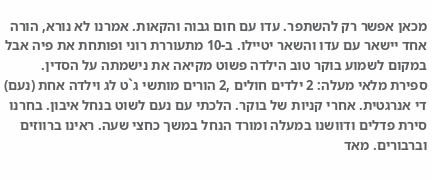מכאן אפשר רק להשתפר. עדו עם חום גבוה והקאות. אמרנו לא נורא, הורה אחד יישאר עם עדו והשאר יטיילו. ב-10 מתעוררת רוני ופותחת את פיה אבל במקום לשמוע בוקר טוב הילדה פשוט מקיאה את נישמתה על הסדין. ספירת מלאי מעלה: 2 ילדים חולים ,2 הורים מותשי ג`ט לג וילדה אחת (נעם) די אנרגטית. אחרי קניות של בוקר. הלכתי עם נעם לשוט בנחל איבון. בחרנו סירת פדלים ודוושנו במעלה ומורד הנחל במשך כחצי שעה. ראינו ברווזים וברבורים. מאד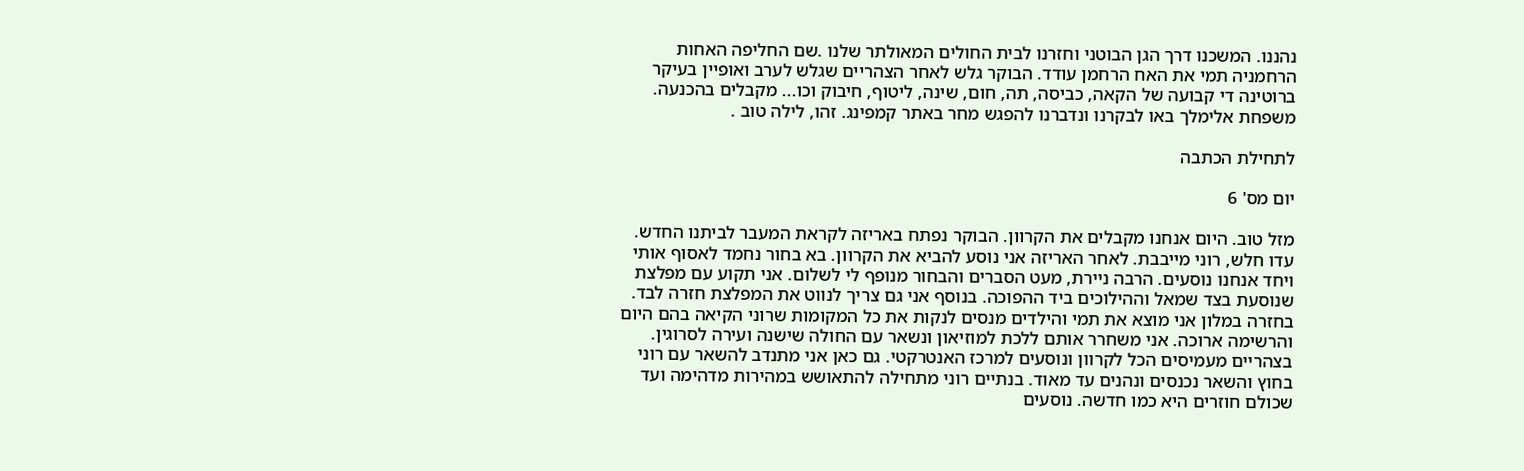נהננו. המשכנו דרך הגן הבוטני וחזרנו לבית החולים המאולתר שלנו .שם החליפה האחות הרחמניה תמי את האח הרחמן עודד. הבוקר גלש לאחר הצהריים שגלש לערב ואופיין בעיקר ברוטינה די קבועה של הקאה, כביסה, תה, חום, שינה, ליטוף, חיבוק וכו... מקבלים בהכנעה. משפחת אלימלך באו לבקרנו ונדברנו להפגש מחר באתר קמפינג. זהו, לילה טוב .

לתחילת הכתבה

יום מס' 6

מזל טוב. היום אנחנו מקבלים את הקרוון. הבוקר נפתח באריזה לקראת המעבר לביתנו החדש. עדו חלש, רוני מייבבת. לאחר האריזה אני נוסע להביא את הקרוון. בא בחור נחמד לאסוף אותי ויחד אנחנו נוסעים. הרבה ניירת, מעט הסברים והבחור מנופף לי לשלום. אני תקוע עם מפלצת שנוסעת בצד שמאל וההילוכים ביד ההפוכה. בנוסף אני גם צריך לנווט את המפלצת חזרה לבד. בחזרה במלון אני מוצא את תמי והילדים מנסים לנקות את כל המקומות שרוני הקיאה בהם היום והרשימה ארוכה. אני משחרר אותם ללכת למוזיאון ונשאר עם החולה שישנה ועירה לסרוגין. בצהריים מעמיסים הכל לקרוון ונוסעים למרכז האנטרקטי. גם כאן אני מתנדב להשאר עם רוני בחוץ והשאר נכנסים ונהנים עד מאוד. בנתיים רוני מתחילה להתאושש במהירות מדהימה ועד שכולם חוזרים היא כמו חדשה. נוסעים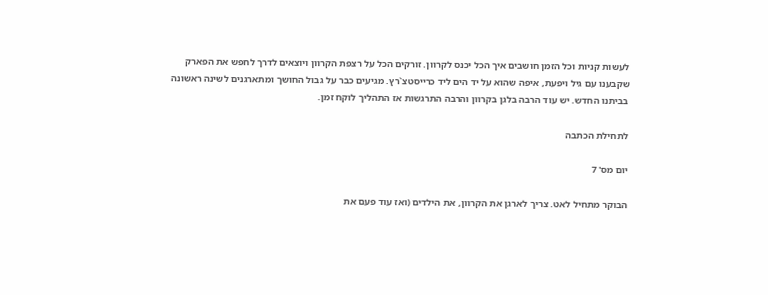לעשות קניות וכל הזמן חושבים איך הכל יכנס לקרוון. זורקים הכל על רצפת הקרוון ויוצאים לדרך לחפש את הפארק שקבענו עם גיל ויפעת, איפה שהוא על יד הים ליד כרייסטצ`רץ. מגיעים כבר על גבול החושך ומתארגנים לשינה ראשונה בביתנו החדש. יש עוד הרבה בלגן בקרוון והרבה התרגשות אז התהליך לוקח זמן.

לתחילת הכתבה

יום מס' 7

הבוקר מתחיל לאט. צריך לארגן את הקרוון, את הילדים (ואז עוד פעם את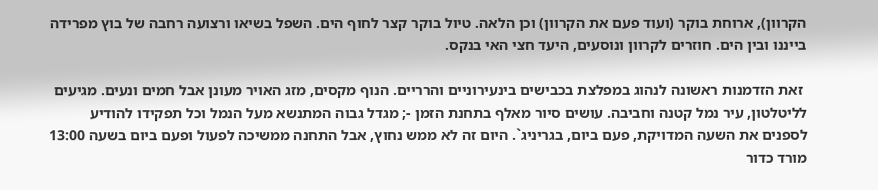הקרוון), ארוחת בוקר (ועוד פעם את הקרוון) וכן הלאה. טיול בוקר קצר לחוף הים. השפל בשיאו ורצועה רחבה של בוץ מפרידה בייננו ובין הים. חוזרים לקרוון ונוסעים, היעד חצי האי בנקס.

 זאת הזדמנות ראשונה לנהוג במפלצת בכבישים בינעירוניים והרריים. הנוף מקסים, מזג האויר מעונן אבל חמים ונעים. מגיעים לליטלטון, עיר נמל קטנה וחביבה. עושים סיור מאלף בתחנת הזמן -; מגדל גבוה המתנשא מעל הנמל וכל תפקידו להודיע לספנים את השעה המדויקת, פעם ביום, בגריניג`. היום זה לא ממש נחוץ, אבל התחנה ממשיכה לפעול ופעם ביום בשעה 13:00 מורד כדור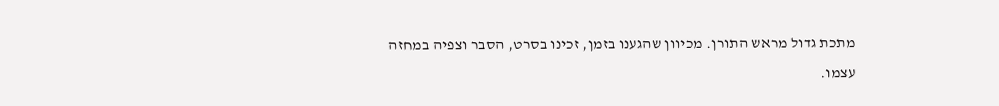מתכת גדול מראש התורן. מכיוון שהגענו בזמן, זכינו בסרט, הסבר וצפיה במחזה עצמו.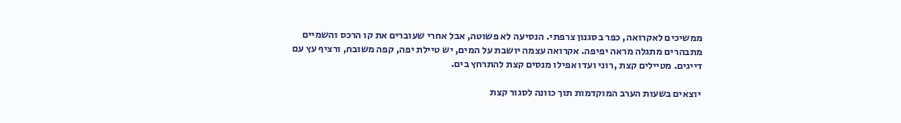ממשיכים לאקרואה, כפר בסגנון צרפתי. הנסיעה לא פשוטה, אבל אחרי שעוברים את קו הרכס והשמיים מתבהרים מתגלה מראה יפיפה. אקרואה עצמה יושבת על המים, יש טיילת יפה, קפה משובח, ורציף עץ עם דייגים. מטיילים קצת ,רוני ועדו אפילו מנסים קצת להתרחץ בים.

 יוצאים בשעות הערב המוקדמות תוך כוונה לסגור קצת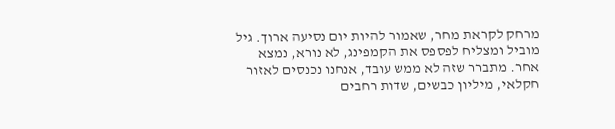מרחק לקראת מחר, שאמור להיות יום נסיעה ארוך. גיל מוביל ומצליח לפספס את הקמפינג, לא נורא, נמצא אחר. מתברר שזה לא ממש עובד, אנחנו נכנסים לאזור חקלאי, מיליון כבשים, שדות רחבים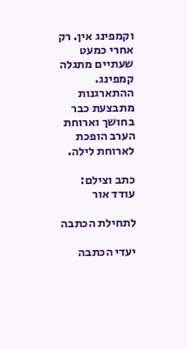וקמפינג אין. רק אחרי כמעט שעתיים מתגלה קמפינג. ההתארגנות מתבצעת כבר בחושך וארוחת הערב הופכת לארוחת לילה.

כתב וצילם: עודד אור

לתחילת הכתבה

יעדי הכתבה